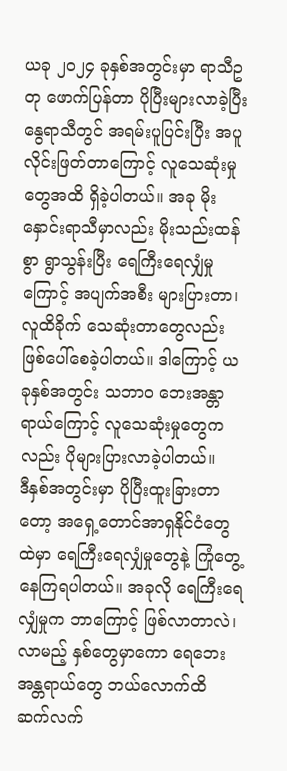ယခု ၂၀၂၄ ခုနှစ်အတွင်းမှာ ရာသီဥတု ဖောက်ပြန်တာ ပိုပြီးများလာခဲ့ပြီး နွေရာသီတွင် အရမ်းပူပြင်းပြီး အပူလိုင်းဖြတ်တာကြောင့် လူသေဆုံးမှုတွေအထိ ရှိခဲ့ပါတယ်။ အခု မိုးနှောင်းရာသီမှာလည်း မိုးသည်းထန်စွာ ရွာသွန်းပြီး ရေကြီးရေလျှံမှုကြောင့် အပျက်အစီး များပြားတာ၊ လူထိခိုက် သေဆုံးတာတွေလည်း ဖြစ်ပေါ်စေခဲ့ပါတယ်။ ဒါကြောင့် ယခုနှစ်အတွင်း သဘာဝ ဘေးအန္တာရာယ်ကြောင့် လူသေဆုံးမှုတွေကလည်း ပိုများပြားလာခဲ့ပါတယ်။
ဒီနှစ်အတွင်းမှာ ပိုပြီးထူးခြားတာတော့ အရှေ့တောင်အာရှနိုင်ငံတွေထဲမှာ ရေကြီးရေလျှံမှုတွေနဲ့ ကြုံတွေ့နေကြရပါတယ်။ အခုလို ရေကြီးရေလျှံမှုက ဘာကြောင့် ဖြစ်လာတာလဲ၊ လာမည့် နှစ်တွေမှာကော ရေဘေးအန္တရာယ်တွေ ဘယ်လောက်ထိ ဆက်လက်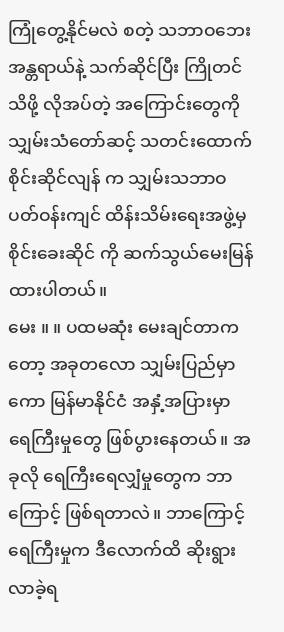ကြုံတွေ့နိုင်မလဲ စတဲ့ သဘာဝဘေးအန္တရာယ်နဲ့ သက်ဆိုင်ပြီး ကြိုတင်သိဖို့ လိုအပ်တဲ့ အကြောင်းတွေကို သျှမ်းသံတော်ဆင့် သတင်းထောက် စိုင်းဆိုင်လျန် က သျှမ်းသဘာဝပတ်ဝန်းကျင် ထိန်းသိမ်းရေးအဖွဲ့မှ စိုင်းခေးဆိုင် ကို ဆက်သွယ်မေးမြန်ထားပါတယ်။
မေး ။ ။ ပထမဆုံး မေးချင်တာကတော့ အခုတလော သျှမ်းပြည်မှာကော မြန်မာနိုင်ငံ အနှံ့အပြားမှာ ရေကြီးမှုတွေ ဖြစ်ပွားနေတယ်။ အခုလို ရေကြီးရေလျှံမှုတွေက ဘာကြောင့် ဖြစ်ရတာလဲ။ ဘာကြောင့် ရေကြီးမှုက ဒီလောက်ထိ ဆိုးရွားလာခဲ့ရ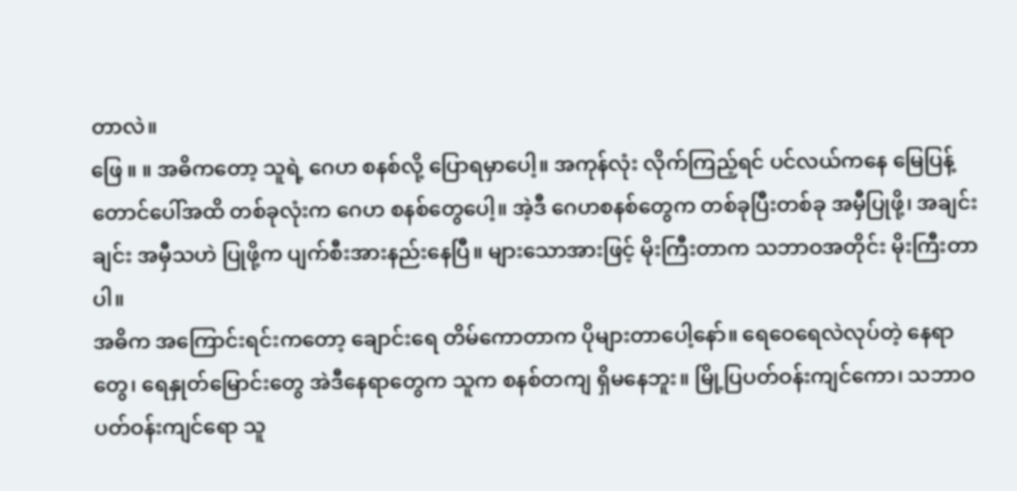တာလဲ။
ဖြေ ။ ။ အဓိကတော့ သူရဲ့ ဂေဟ စနစ်လို့ ပြောရမှာပေါ့။ အကုန်လုံး လိုက်ကြည့်ရင် ပင်လယ်ကနေ မြေပြန့် တောင်ပေါ်အထိ တစ်ခုလုံးက ဂေဟ စနစ်တွေပေါ့။ အဲ့ဒီ ဂေဟစနစ်တွေက တစ်ခုပြီးတစ်ခု အမှီပြုဖို့၊ အချင်းချင်း အမှီသဟဲ ပြုဖို့က ပျက်စီးအားနည်းနေပြီ။ များသောအားဖြင့် မိုးကြီးတာက သဘာဝအတိုင်း မိုးကြီးတာပါ။
အဓိက အကြောင်းရင်းကတော့ ချောင်းရေ တိမ်ကောတာက ပိုများတာပေါ့နော်။ ရေဝေရေလဲလုပ်တဲ့ နေရာတွေ၊ ရေနှုတ်မြောင်းတွေ အဲဒီနေရာတွေက သူက စနစ်တကျ ရှိမနေဘူး။ မြို့ပြပတ်ဝန်းကျင်ကော၊ သဘာဝ ပတ်ဝန်းကျင်ရော သူ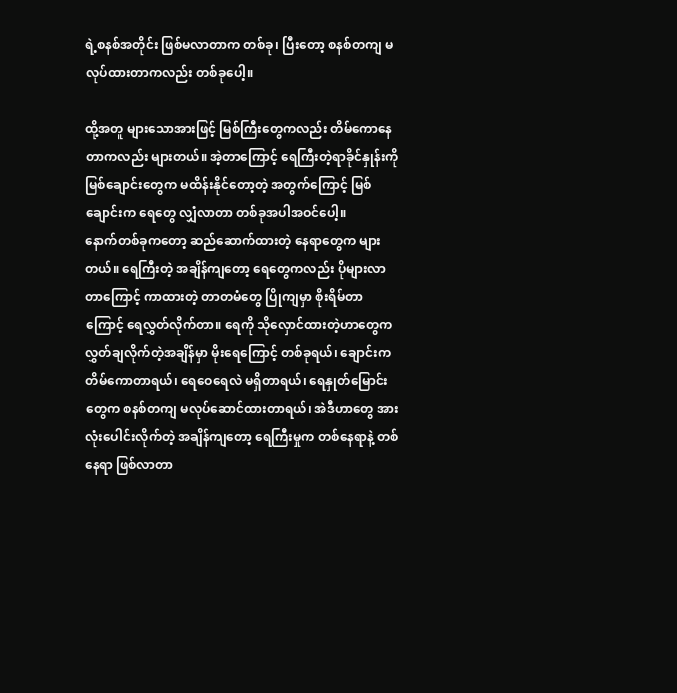ရဲ့စနစ်အတိုင်း ဖြစ်မလာတာက တစ်ခု၊ ပြီးတော့ စနစ်တကျ မလုပ်ထားတာကလည်း တစ်ခုပေါ့။

ထို့အတူ များသောအားဖြင့် မြစ်ကြီးတွေကလည်း တိမ်ကောနေတာကလည်း များတယ်။ အဲ့တာကြောင့် ရေကြီးတဲ့ရာခိုင်နှုန်းကို မြစ်ချောင်းတွေက မထိန်းနိုင်တော့တဲ့ အတွက်ကြောင့် မြစ်ချောင်းက ရေတွေ လျှံလာတာ တစ်ခုအပါအဝင်ပေါ့။
နောက်တစ်ခုကတော့ ဆည်ဆောက်ထားတဲ့ နေရာတွေက များတယ်။ ရေကြီးတဲ့ အချိန်ကျတော့ ရေတွေကလည်း ပိုများလာတာကြောင့် ကာထားတဲ့ တာတမံတွေ ပြိုကျမှာ စိုးရိမ်တာကြောင့် ရေလွှတ်လိုက်တာ။ ရေကို သိုလှောင်ထားတဲ့ဟာတွေက လွှတ်ချလိုက်တဲ့အချိန်မှာ မိုးရေကြောင့် တစ်ခုရယ်၊ ချောင်းက တိမ်ကောတာရယ်၊ ရေဝေရေလဲ မရှိတာရယ်၊ ရေနှုတ်မြောင်းတွေက စနစ်တကျ မလုပ်ဆောင်ထားတာရယ်၊ အဲဒီဟာတွေ အားလုံးပေါင်းလိုက်တဲ့ အချိန်ကျတော့ ရေကြီးမှုက တစ်နေရာနဲ့ တစ်နေရာ ဖြစ်လာတာ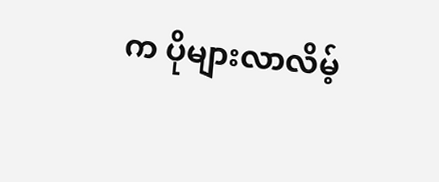က ပိုများလာလိမ့်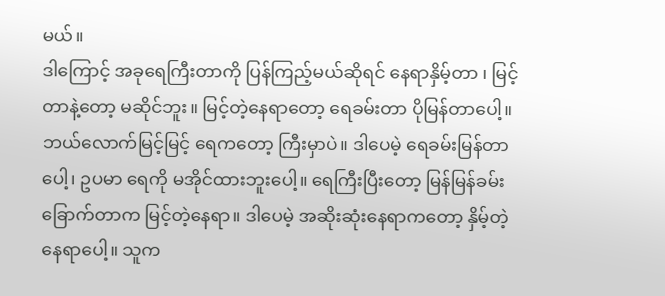မယ်။
ဒါကြောင့် အခုရေကြီးတာကို ပြန်ကြည့်မယ်ဆိုရင် နေရာနှိမ့်တာ ၊ မြင့်တာနဲ့တော့ မဆိုင်ဘူး။ မြင့်တဲ့နေရာတော့ ရေခမ်းတာ ပိုမြန်တာပေါ့။ ဘယ်လောက်မြင့်မြင့် ရေကတော့ ကြီးမှာပဲ။ ဒါပေမဲ့ ရေခမ်းမြန်တာပေါ့၊ ဥပမာ ရေကို မအိုင်ထားဘူးပေါ့။ ရေကြီးပြီးတော့ မြန်မြန်ခမ်းခြောက်တာက မြင့်တဲ့နေရာ။ ဒါပေမဲ့ အဆိုးဆုံးနေရာကတော့ နှိမ့်တဲ့နေရာပေါ့။ သူက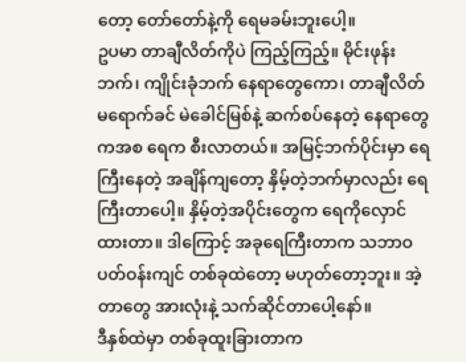တော့ တော်တော်နဲ့ကို ရေမခမ်းဘူးပေါ့။
ဥပမာ တာချီလိတ်ကိုပဲ ကြည့်ကြည့်။ မိုင်းဖုန်းဘက်၊ ကျိုင်းခုံဘက် နေရာတွေကော၊ တာချီလိတ်မရောက်ခင် မဲခေါင်မြစ်နဲ့ ဆက်စပ်နေတဲ့ နေရာတွေကအစ ရေက စီးလာတယ်။ အမြင့်ဘက်ပိုင်းမှာ ရေကြီးနေတဲ့ အချိန်ကျတော့ နှိမ့်တဲ့ဘက်မှာလည်း ရေကြီးတာပေါ့။ နှိမ့်တဲ့အပိုင်းတွေက ရေကိုလှောင်ထားတာ။ ဒါကြောင့် အခုရေကြီးတာက သဘာဝပတ်ဝန်းကျင် တစ်ခုထဲတော့ မဟုတ်တော့ဘူး။ အဲ့တာတွေ အားလုံးနဲ့ သက်ဆိုင်တာပေါ့နော်။
ဒီနှစ်ထဲမှာ တစ်ခုထူးခြားတာက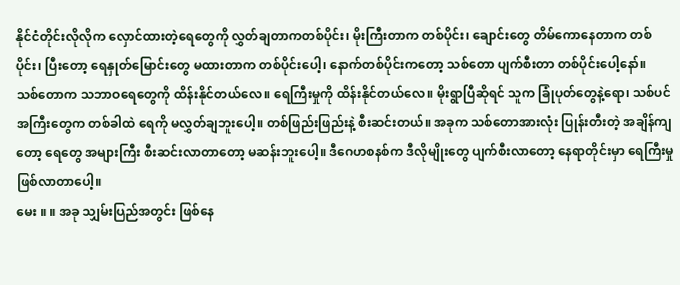နိုင်ငံတိုင်းလိုလိုက လှောင်ထားတဲ့ရေတွေကို လွှတ်ချတာကတစ်ပိုင်း၊ မိုးကြီးတာက တစ်ပိုင်း၊ ချောင်းတွေ တိမ်ကောနေတာက တစ်ပိုင်း၊ ပြီးတော့ ရေနှုတ်မြောင်းတွေ မထားတာက တစ်ပိုင်းပေါ့၊ နောက်တစ်ပိုင်းကတော့ သစ်တော ပျက်စီးတာ တစ်ပိုင်းပေါ့နော်။
သစ်တောက သဘာဝရေတွေကို ထိန်းနိုင်တယ်လေ။ ရေကြီးမှုကို ထိန်းနိုင်တယ်လေ။ မိုးရွာပြီဆိုရင် သူက ခြုံပုတ်တွေနဲ့ရော၊ သစ်ပင်အကြီးတွေက တစ်ခါထဲ ရေကို မလွှတ်ချဘူးပေါ့။ တစ်ဖြည်းဖြည်းနဲ့ စီးဆင်းတယ်။ အခုက သစ်တောအားလုံး ပြုန်းတီးတဲ့ အချိန်ကျတော့ ရေတွေ အများကြီး စီးဆင်းလာတာတော့ မဆန်းဘူးပေါ့။ ဒီဂေဟစနစ်က ဒီလိုမျိုးတွေ ပျက်စီးလာတော့ နေရာတိုင်းမှာ ရေကြီးမှု ဖြစ်လာတာပေါ့။
မေး ။ ။ အခု သျှမ်းပြည်အတွင်း ဖြစ်နေ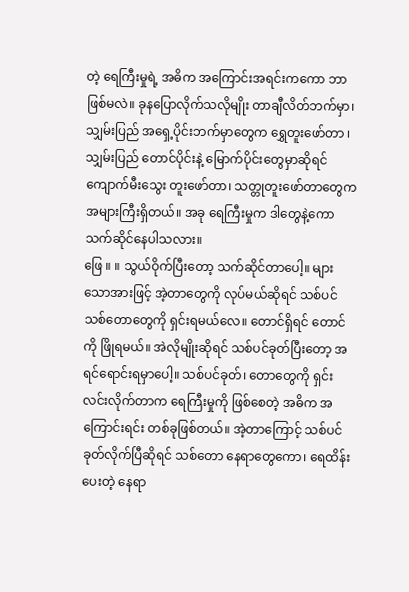တဲ့ ရေကြီးမှုရဲ့ အဓိက အကြောင်းအရင်းကကော ဘာဖြစ်မလဲ။ ခုနပြောလိုက်သလိုမျိုး တာချီလိတ်ဘက်မှာ၊ သျှမ်းပြည် အရှေ့ပိုင်းဘက်မှာတွေက ရွှေတူးဖော်တာ ၊ သျှမ်းပြည် တောင်ပိုင်းနဲ့ မြောက်ပိုင်းတွေမှာဆိုရင် ကျောက်မီးသွေး တူးဖော်တာ၊ သတ္တုတူးဖော်တာတွေက အများကြီးရှိတယ်။ အခု ရေကြီးမှုက ဒါတွေနဲ့ကော သက်ဆိုင်နေပါသလား။
ဖြေ ။ ။ သွယ်ဝိုက်ပြီးတော့ သက်ဆိုင်တာပေါ့။ များသောအားဖြင့် အဲ့တာတွေကို လုပ်မယ်ဆိုရင် သစ်ပင်သစ်တောတွေကို ရှင်းရမယ်လေ။ တောင်ရှိရင် တောင်ကို ဖြိုရမယ်။ အဲလိုမျိုးဆိုရင် သစ်ပင်ခုတ်ပြီးတော့ အရင်ရောင်းရမှာပေါ့။ သစ်ပင်ခုတ်၊ တောတွေကို ရှင်းလင်းလိုက်တာက ရေကြီးမှုကို ဖြစ်စေတဲ့ အဓိက အကြောင်းရင်း တစ်ခုဖြစ်တယ်။ အဲ့တာကြောင့် သစ်ပင်ခုတ်လိုက်ပြီဆိုရင် သစ်တော နေရာတွေကော၊ ရေထိန်းပေးတဲ့ နေရာ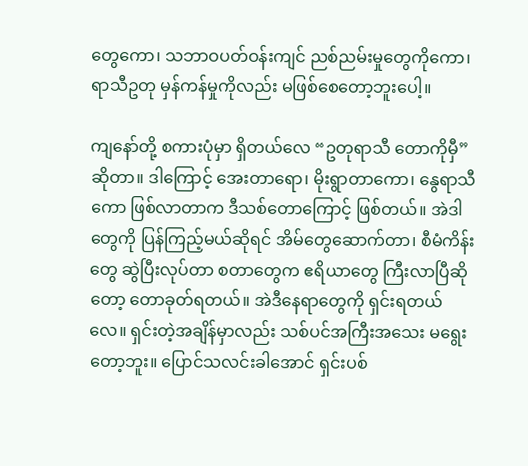တွေကော၊ သဘာဝပတ်ဝန်းကျင် ညစ်ညမ်းမှုတွေကိုကော၊ ရာသီဥတု မှန်ကန်မှုကိုလည်း မဖြစ်စေတော့ဘူးပေါ့။

ကျနော်တို့ စကားပုံမှာ ရှိတယ်လေ “ဥတုရာသီ တောကိုမှီ” ဆိုတာ။ ဒါကြောင့် အေးတာရော၊ မိုးရွာတာကော၊ နွေရာသီကော ဖြစ်လာတာက ဒီသစ်တောကြောင့် ဖြစ်တယ်။ အဲဒါတွေကို ပြန်ကြည့်မယ်ဆိုရင် အိမ်တွေဆောက်တာ၊ စီမံကိန်းတွေ ဆွဲပြီးလုပ်တာ စတာတွေက ဧရိယာတွေ ကြီးလာပြီဆိုတော့ တောခုတ်ရတယ်။ အဲဒီနေရာတွေကို ရှင်းရတယ်လေ။ ရှင်းတဲ့အချိန်မှာလည်း သစ်ပင်အကြီးအသေး မရွေးတော့ဘူး။ ပြောင်သလင်းခါအောင် ရှင်းပစ်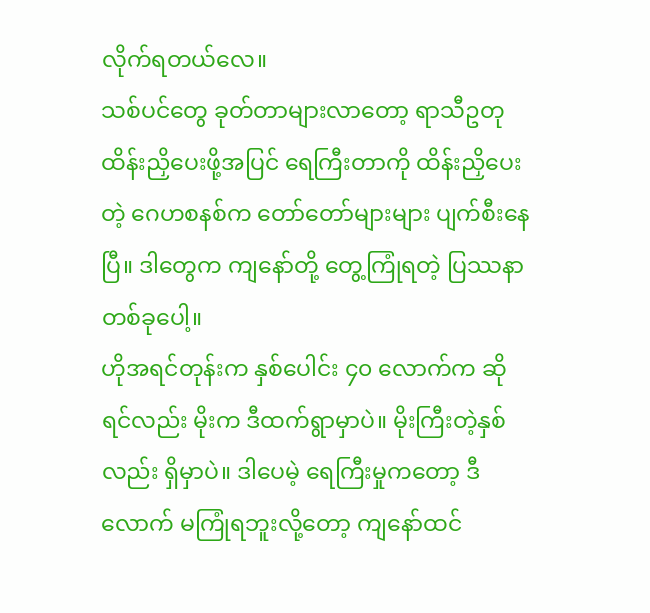လိုက်ရတယ်လေ။
သစ်ပင်တွေ ခုတ်တာများလာတော့ ရာသီဥတု ထိန်းညှိပေးဖို့အပြင် ရေကြီးတာကို ထိန်းညှိပေးတဲ့ ဂေဟစနစ်က တော်တော်များများ ပျက်စီးနေပြီ။ ဒါတွေက ကျနော်တို့ တွေ့ကြုံရတဲ့ ပြဿနာတစ်ခုပေါ့။
ဟိုအရင်တုန်းက နှစ်ပေါင်း ၄၀ လောက်က ဆိုရင်လည်း မိုးက ဒီထက်ရွာမှာပဲ။ မိုးကြီးတဲ့နှစ်လည်း ရှိမှာပဲ။ ဒါပေမဲ့ ရေကြီးမှုကတော့ ဒီလောက် မကြုံရဘူးလို့တော့ ကျနော်ထင်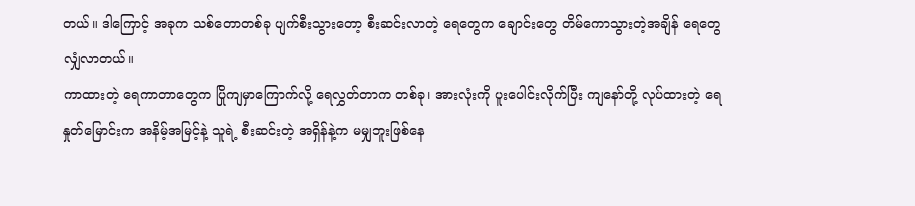တယ်။ ဒါကြောင့် အခုက သစ်တောတစ်ခု ပျက်စီးသွားတော့ စီးဆင်းလာတဲ့ ရေတွေက ချောင်းတွေ တိမ်ကောသွားတဲ့အချိန် ရေတွေလျှံလာတယ်။
ကာထားတဲ့ ရေကာတာတွေက ပြိုကျမှာကြောက်လို့ ရေလွှတ်တာက တစ်ခု၊ အားလုံးကို ပူးပေါင်းလိုက်ပြီး ကျနော်တို့ လုပ်ထားတဲ့ ရေနှုတ်မြောင်းက အနိမ့်အမြင့်နဲ့ သူရဲ့ စီးဆင်းတဲ့ အရှိန်နဲ့က မမျှဘူးဖြစ်နေ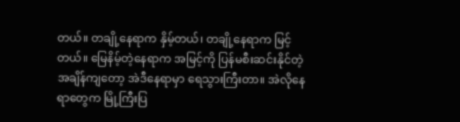တယ်။ တချို့နေရာက နှိမ့်တယ်၊ တချို့နေရာက မြင့်တယ်။ မြေနိမ့်တဲ့နေရာက အမြင့်ကို ပြန်မစီးဆင်းနိုင်တဲ့ အချိန်ကျတော့ အဲဒီနေရာမှာ ရေသွားကြီးတာ။ အဲလိုနေရာတွေက မြို့ကြီးပြ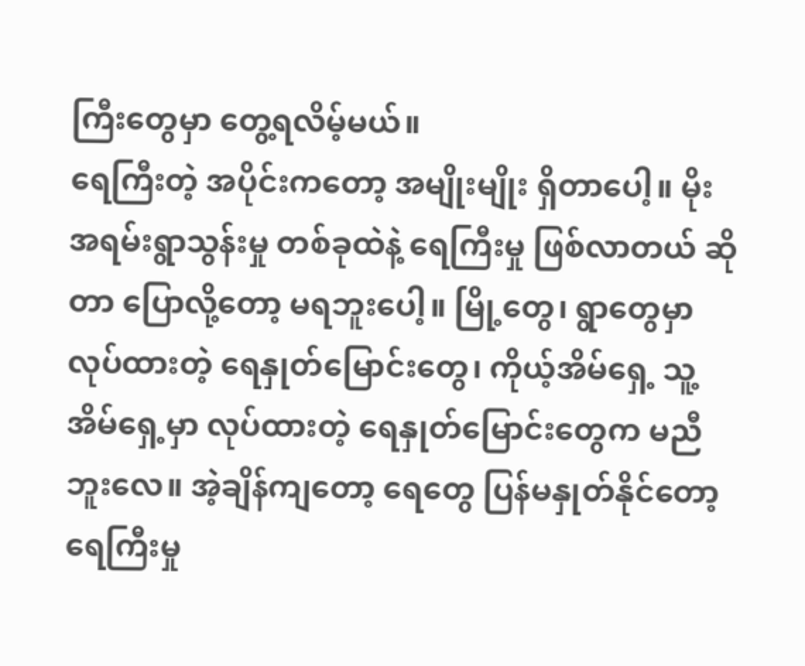ကြီးတွေမှာ တွေ့ရလိမ့်မယ်။
ရေကြီးတဲ့ အပိုင်းကတော့ အမျိုးမျိုး ရှိတာပေါ့။ မိုးအရမ်းရွာသွန်းမှု တစ်ခုထဲနဲ့ ရေကြီးမှု ဖြစ်လာတယ် ဆိုတာ ပြောလို့တော့ မရဘူးပေါ့။ မြို့တွေ၊ ရွာတွေမှာ လုပ်ထားတဲ့ ရေနှုတ်မြောင်းတွေ၊ ကိုယ့်အိမ်ရှေ့ သူ့အိမ်ရှေ့မှာ လုပ်ထားတဲ့ ရေနှုတ်မြောင်းတွေက မညီဘူးလေ။ အဲ့ချိန်ကျတော့ ရေတွေ ပြန်မနှုတ်နိုင်တော့ ရေကြီးမှု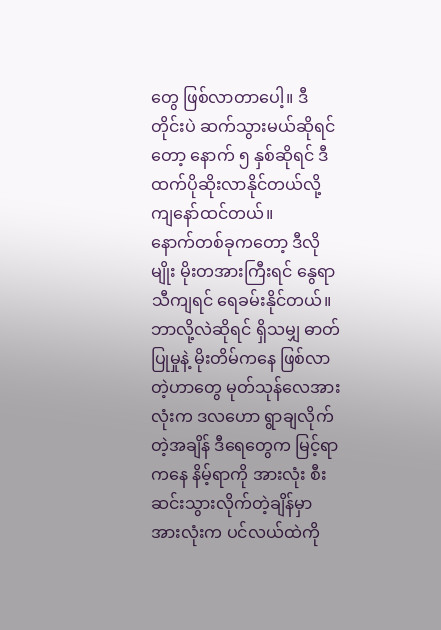တွေ ဖြစ်လာတာပေါ့။ ဒီတိုင်းပဲ ဆက်သွားမယ်ဆိုရင်တော့ နောက် ၅ နှစ်ဆိုရင် ဒီထက်ပိုဆိုးလာနိုင်တယ်လို့ ကျနော်ထင်တယ်။
နောက်တစ်ခုကတော့ ဒီလိုမျိုး မိုးတအားကြီးရင် နွေရာသီကျရင် ရေခမ်းနိုင်တယ်။ ဘာလို့လဲဆိုရင် ရှိသမျှ ဓာတ်ပြုမှုနဲ့ မိုးတိမ်ကနေ ဖြစ်လာတဲ့ဟာတွေ မုတ်သုန်လေအားလုံးက ဒလဟော ရွာချလိုက်တဲ့အချိန် ဒီရေတွေက မြင့်ရာကနေ နိမ့်ရာကို အားလုံး စီးဆင်းသွားလိုက်တဲ့ချိန်မှာ အားလုံးက ပင်လယ်ထဲကို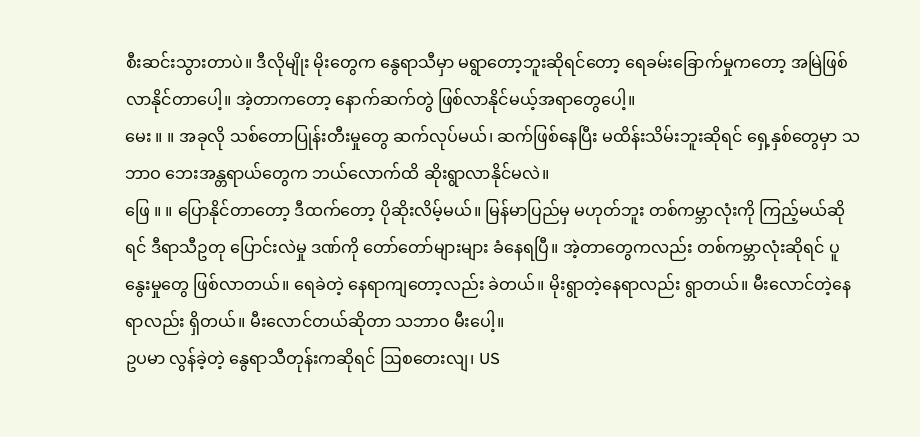စီးဆင်းသွားတာပဲ။ ဒီလိုမျိုး မိုးတွေက နွေရာသီမှာ မရွာတော့ဘူးဆိုရင်တော့ ရေခမ်းခြောက်မှုကတော့ အမြဲဖြစ်လာနိုင်တာပေါ့။ အဲ့တာကတော့ နောက်ဆက်တွဲ ဖြစ်လာနိုင်မယ့်အရာတွေပေါ့။
မေး ။ ။ အခုလို သစ်တောပြုန်းတီးမှုတွေ ဆက်လုပ်မယ်၊ ဆက်ဖြစ်နေပြီး မထိန်းသိမ်းဘူးဆိုရင် ရှေ့နှစ်တွေမှာ သဘာဝ ဘေးအန္တရာယ်တွေက ဘယ်လောက်ထိ ဆိုးရွာလာနိုင်မလဲ။
ဖြေ ။ ။ ပြောနိုင်တာတော့ ဒီထက်တော့ ပိုဆိုးလိမ့်မယ်။ မြန်မာပြည်မှ မဟုတ်ဘူး တစ်ကမ္ဘာလုံးကို ကြည့်မယ်ဆိုရင် ဒီရာသီဥတု ပြောင်းလဲမှု ဒဏ်ကို တော်တော်များများ ခံနေရပြီ။ အဲ့တာတွေကလည်း တစ်ကမ္ဘာလုံးဆိုရင် ပူနွေးမှုတွေ ဖြစ်လာတယ်။ ရေခဲတဲ့ နေရာကျတော့လည်း ခဲတယ်။ မိုးရွာတဲ့နေရာလည်း ရွာတယ်။ မီးလောင်တဲ့နေရာလည်း ရှိတယ်။ မီးလောင်တယ်ဆိုတာ သဘာဝ မီးပေါ့။
ဥပမာ လွန်ခဲ့တဲ့ နွေရာသီတုန်းကဆိုရင် ဩစတေးလျ၊ US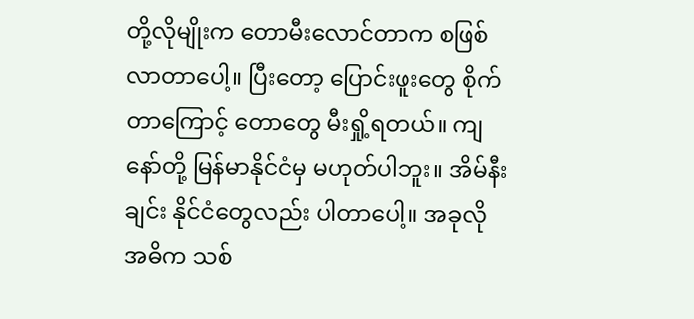တို့လိုမျိုးက တောမီးလောင်တာက စဖြစ်လာတာပေါ့။ ပြီးတော့ ပြောင်းဖူးတွေ စိုက်တာကြောင့် တောတွေ မီးရှို့ရတယ်။ ကျနော်တို့ မြန်မာနိုင်ငံမှ မဟုတ်ပါဘူး။ အိမ်နီးချင်း နိုင်ငံတွေလည်း ပါတာပေါ့။ အခုလို အဓိက သစ်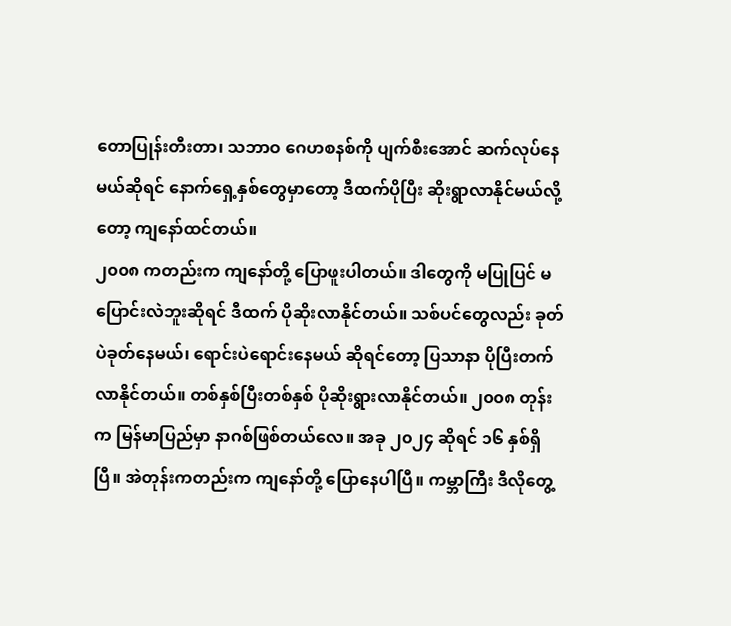တောပြုန်းတီးတာ၊ သဘာဝ ဂေဟစနစ်ကို ပျက်စီးအောင် ဆက်လုပ်နေမယ်ဆိုရင် နောက်ရှေ့နှစ်တွေမှာတော့ ဒီထက်ပိုပြီး ဆိုးရွာလာနိုင်မယ်လို့တော့ ကျနော်ထင်တယ်။
၂၀၀၈ ကတည်းက ကျနော်တို့ ပြောဖူးပါတယ်။ ဒါတွေကို မပြုပြင် မပြောင်းလဲဘူးဆိုရင် ဒီထက် ပိုဆိုးလာနိုင်တယ်။ သစ်ပင်တွေလည်း ခုတ်ပဲခုတ်နေမယ်၊ ရောင်းပဲရောင်းနေမယ် ဆိုရင်တော့ ပြသာနာ ပိုပြီးတက်လာနိုင်တယ်။ တစ်နှစ်ပြီးတစ်နှစ် ပိုဆိုးရွားလာနိုင်တယ်။ ၂၀၀၈ တုန်းက မြန်မာပြည်မှာ နာဂစ်ဖြစ်တယ်လေ။ အခု ၂၀၂၄ ဆိုရင် ၁၆ နှစ်ရှိပြီ။ အဲတုန်းကတည်းက ကျနော်တို့ ပြောနေပါပြီ။ ကမ္ဘာကြီး ဒီလိုတွေ့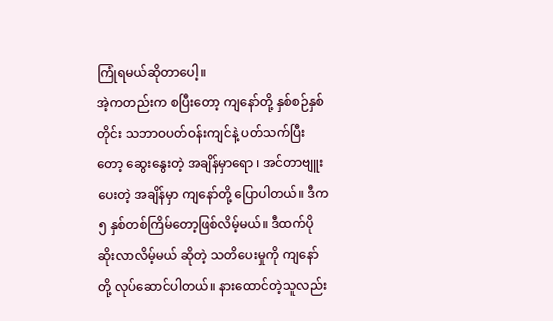ကြုံရမယ်ဆိုတာပေါ့။
အဲ့ကတည်းက စပြီးတော့ ကျနော်တို့ နှစ်စဉ်နှစ်တိုင်း သဘာဝပတ်ဝန်းကျင်နဲ့ ပတ်သက်ပြီးတော့ ဆွေးနွေးတဲ့ အချိန်မှာရော ၊ အင်တာဗျူးပေးတဲ့ အချိန်မှာ ကျနော်တို့ ပြောပါတယ်။ ဒီက ၅ နှစ်တစ်ကြိမ်တော့ဖြစ်လိမ့်မယ်။ ဒီထက်ပိုဆိုးလာလိမ့်မယ် ဆိုတဲ့ သတိပေးမှုကို ကျနော်တို့ လုပ်ဆောင်ပါတယ်။ နားထောင်တဲ့သူလည်း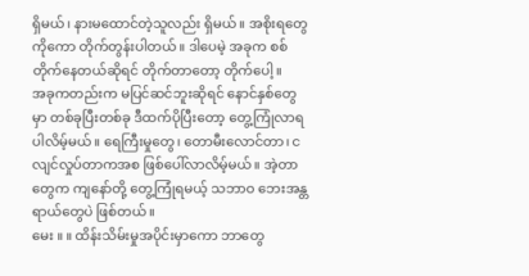ရှိမယ်၊ နားမထောင်တဲ့သူလည်း ရှိမယ်။ အစိုးရတွေကိုကော တိုက်တွန်းပါတယ်။ ဒါပေမဲ့ အခုက စစ်တိုက်နေတယ်ဆိုရင် တိုက်တာတော့ တိုက်ပေါ့။
အခုကတည်းက မပြင်ဆင်ဘူးဆိုရင် နောင်နှစ်တွေမှာ တစ်ခုပြီးတစ်ခု ဒီထက်ပိုပြီးတော့ တွေ့ကြုံလာရပါလိမ့်မယ်။ ရေကြီးမှုတွေ၊ တောမီးလောင်တာ၊ ငလျင်လှုပ်တာကအစ ဖြစ်ပေါ်လာလိမ့်မယ်။ အဲ့တာတွေက ကျနော်တို့ တွေ့ကြုံရမယ့် သဘာဝ ဘေးအန္တရာယ်တွေပဲ ဖြစ်တယ်။
မေး ။ ။ ထိန်းသိမ်းမှုအပိုင်းမှာကော ဘာတွေ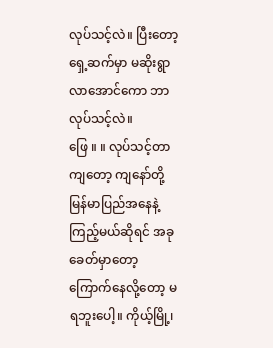လုပ်သင့်လဲ။ ပြီးတော့ ရှေ့ဆက်မှာ မဆိုးရွာလာအောင်ကော ဘာလုပ်သင့်လဲ။
ဖြေ ။ ။ လုပ်သင့်တာကျတော့ ကျနော်တို့ မြန်မာပြည်အနေနဲ့ ကြည့်မယ်ဆိုရင် အခုခေတ်မှာတော့ ကြောက်နေလို့တော့ မရဘူးပေါ့။ ကိုယ့်မြို့၊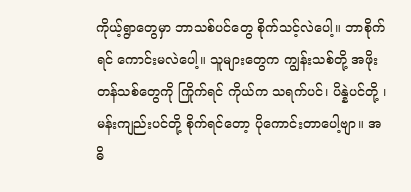ကိုယ့်ရွာတွေမှာ ဘာသစ်ပင်တွေ စိုက်သင့်လဲပေါ့။ ဘာစိုက်ရင် ကောင်းမလဲပေါ့။ သူများတွေက ကျွန်းသစ်တို့ အဖိုးတန်သစ်တွေကို ကြိုက်ရင် ကိုယ်က သရက်ပင်၊ ပိန္နဲပင်တို့ ၊ မန်းကျည်းပင်တို့ စိုက်ရင်တော့ ပိုကောင်းတာပေါ့ဗျာ။ အဓိ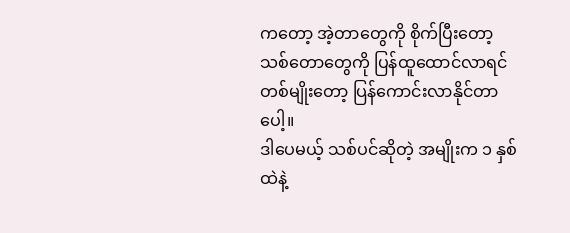ကတော့ အဲ့တာတွေကို စိုက်ပြီးတော့ သစ်တောတွေကို ပြန်ထူထောင်လာရင် တစ်မျိုးတော့ ပြန်ကောင်းလာနိုင်တာပေါ့။
ဒါပေမယ့် သစ်ပင်ဆိုတဲ့ အမျိုးက ၁ နှစ်ထဲနဲ့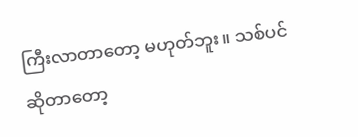ကြီးလာတာတော့ မဟုတ်ဘူး။ သစ်ပင်ဆိုတာတော့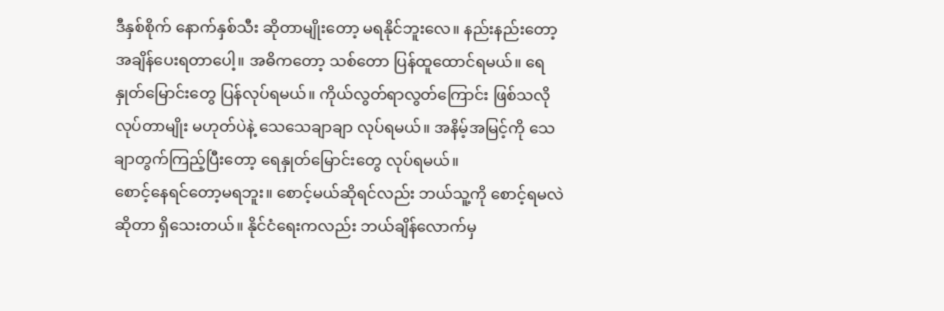ဒီနှစ်စိုက် နောက်နှစ်သီး ဆိုတာမျိုးတော့ မရနိုင်ဘူးလေ။ နည်းနည်းတော့ အချိန်ပေးရတာပေါ့။ အဓိကတော့ သစ်တော ပြန်ထူထောင်ရမယ်။ ရေနှုတ်မြောင်းတွေ ပြန်လုပ်ရမယ်။ ကိုယ်လွတ်ရာလွတ်ကြောင်း ဖြစ်သလို လုပ်တာမျိုး မဟုတ်ပဲနဲ့ သေသေချာချာ လုပ်ရမယ်။ အနိမ့်အမြင့်ကို သေချာတွက်ကြည့်ပြီးတော့ ရေနှုတ်မြောင်းတွေ လုပ်ရမယ်။
စောင့်နေရင်တော့မရဘူး။ စောင့်မယ်ဆိုရင်လည်း ဘယ်သူ့ကို စောင့်ရမလဲဆိုတာ ရှိသေးတယ်။ နိုင်ငံရေးကလည်း ဘယ်ချိန်လောက်မှ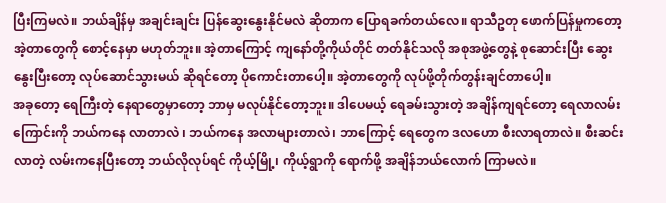ပြီးကြမလဲ။ ဘယ်ချိန်မှ အချင်းချင်း ပြန်ဆွေးနွေးနိုင်မလဲ ဆိုတာက ပြောရခက်တယ်လေ။ ရာသီဥတု ဖောက်ပြန်မှုကတော့ အဲ့တာတွေကို စောင့်နေမှာ မဟုတ်ဘူး။ အဲ့တာကြောင့် ကျနော်တို့ကိုယ်တိုင် တတ်နိုင်သလို အစုအဖွဲ့တွေနဲ့ စုဆောင်းပြီး ဆွေးနွေးပြီးတော့ လုပ်ဆောင်သွားမယ် ဆိုရင်တော့ ပိုကောင်းတာပေါ့။ အဲ့တာတွေကို လုပ်ဖို့တိုက်တွန်းချင်တာပေါ့။
အခုတော့ ရေကြီးတဲ့ နေရာတွေမှာတော့ ဘာမှ မလုပ်နိုင်တော့ဘူး။ ဒါပေမယ့် ရေခမ်းသွားတဲ့ အချိန်ကျရင်တော့ ရေလာလမ်းကြောင်းကို ဘယ်ကနေ လာတာလဲ ၊ ဘယ်ကနေ အလာများတာလဲ၊ ဘာကြောင့် ရေတွေက ဒလဟော စီးလာရတာလဲ။ စီးဆင်းလာတဲ့ လမ်းကနေပြီးတော့ ဘယ်လိုလုပ်ရင် ကိုယ့်မြို့၊ ကိုယ့်ရွာကို ရောက်ဖို့ အချိန်ဘယ်လောက် ကြာမလဲ။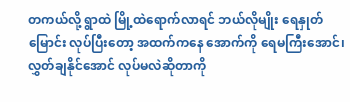တကယ်လို့ ရွာထဲ မြို့ထဲရောက်လာရင် ဘယ်လိုမျိုး ရေနှုတ်မြောင်း လုပ်ပြီးတော့ အထက်ကနေ အောက်ကို ရေမကြီးအောင်၊ လွှတ်ချနိုင်အောင် လုပ်မလဲဆိုတာကို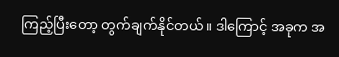ကြည့်ပြီးတော့ တွက်ချက်နိုင်တယ်။ ဒါကြောင့် အခုက အ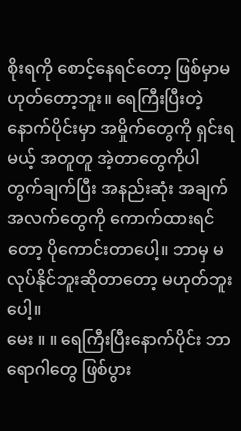စိုးရကို စောင့်နေရင်တော့ ဖြစ်မှာမဟုတ်တော့ဘူး။ ရေကြီးပြီးတဲ့နောက်ပိုင်းမှာ အမှိုက်တွေကို ရှင်းရမယ့် အတူတူ အဲ့တာတွေကိုပါ တွက်ချက်ပြီး အနည်းဆုံး အချက်အလက်တွေကို ကောက်ထားရင်တော့ ပိုကောင်းတာပေါ့။ ဘာမှ မလုပ်နိုင်ဘူးဆိုတာတော့ မဟုတ်ဘူးပေါ့။
မေး ။ ။ ရေကြီးပြီးနောက်ပိုင်း ဘာရောဂါတွေ ဖြစ်ပွား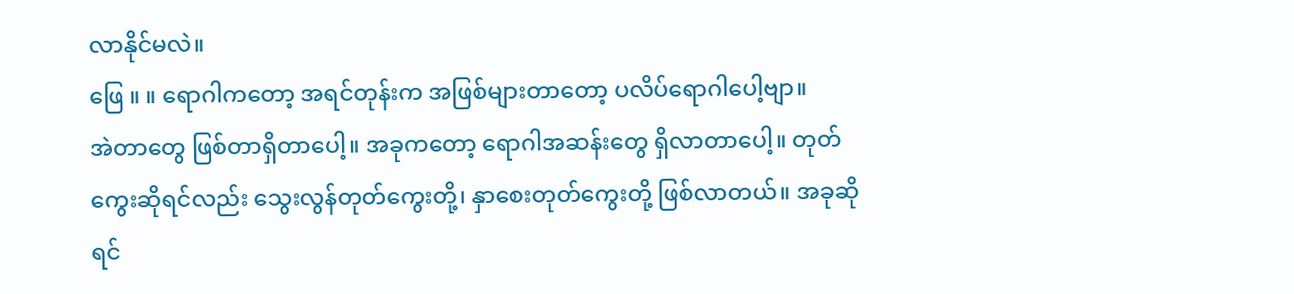လာနိုင်မလဲ။
ဖြေ ။ ။ ရောဂါကတော့ အရင်တုန်းက အဖြစ်များတာတော့ ပလိပ်ရောဂါပေါ့ဗျာ။
အဲတာတွေ ဖြစ်တာရှိတာပေါ့။ အခုကတော့ ရောဂါအဆန်းတွေ ရှိလာတာပေါ့။ တုတ်ကွေးဆိုရင်လည်း သွေးလွန်တုတ်ကွေးတို့၊ နှာစေးတုတ်ကွေးတို့ ဖြစ်လာတယ်။ အခုဆိုရင်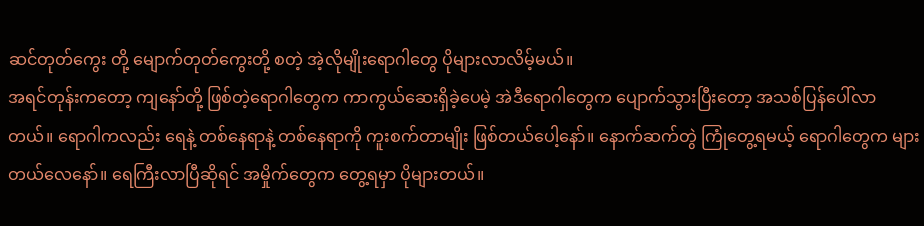ဆင်တုတ်ကွေး တို့ မျောက်တုတ်ကွေးတို့ စတဲ့ အဲ့လိုမျိုးရောဂါတွေ ပိုများလာလိမ့်မယ်။
အရင်တုန်းကတော့ ကျနော်တို့ ဖြစ်တဲ့ရောဂါတွေက ကာကွယ်ဆေးရှိခဲ့ပေမဲ့ အဲဒီရောဂါတွေက ပျောက်သွားပြီးတော့ အသစ်ပြန်ပေါ်လာတယ်။ ရောဂါကလည်း ရေနဲ့ တစ်နေရာနဲ့ တစ်နေရာကို ကူးစက်တာမျိုး ဖြစ်တယ်ပေါ့နော်။ နောက်ဆက်တွဲ ကြုံတွေ့ရမယ့် ရောဂါတွေက များတယ်လေနော်။ ရေကြီးလာပြီဆိုရင် အမှိုက်တွေက တွေ့ရမှာ ပိုများတယ်။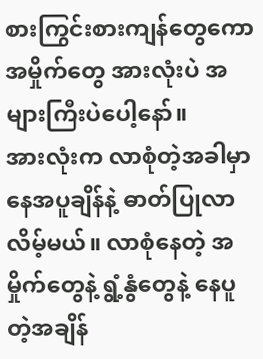စားကြွင်းစားကျန်တွေကော အမှိုက်တွေ အားလုံးပဲ အများကြီးပဲပေါ့နော်။
အားလုံးက လာစုံတဲ့အခါမှာ နေအပူချိန်နဲ့ ဓာတ်ပြုလာလိမ့်မယ်။ လာစုံနေတဲ့ အမှိုက်တွေနဲ့ ရွံ့နွံတွေနဲ့ နေပူတဲ့အချိန်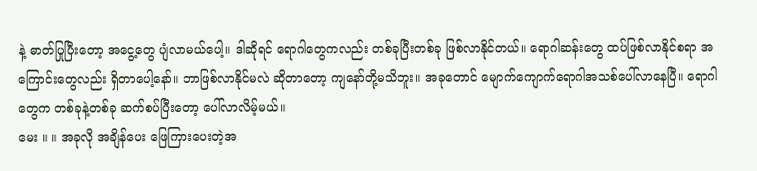နဲ့ ဓာတ်ပြုပြီးတော့ အငွေ့တွေ ပျံလာမယ်ပေါ့။ ဒါဆိုရင် ရောဂါတွေကလည်း တစ်ခုပြီးတစ်ခု ဖြစ်လာနိုင်တယ်။ ရောဂါဆန်းတွေ ထပ်ဖြစ်လာနိုင်စရာ အကြောင်းတွေလည်း ရှိတာပေါ့နော်။ ဘာဖြစ်လာနိုင်မလဲ ဆိုတာတော့ ကျနော်တို့မသိဘူး။ အခုတောင် မျောက်ကျောက်ရောဂါအသစ်ပေါ်လာနေပြီ။ ရောဂါတွေက တစ်ခုနဲ့တစ်ခု ဆက်စပ်ပြီးတော့ ပေါ်လာလိမ့်မယ်။
မေး ။ ။ အခုလို အချိန်ပေး ဖြေကြားပေးတဲ့အ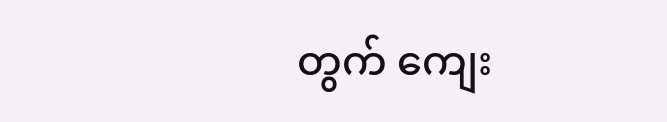တွက် ကျေး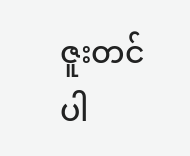ဇူးတင်ပါ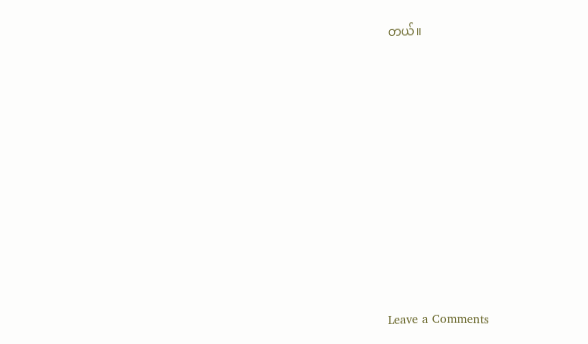တယ်။












Leave a Comments